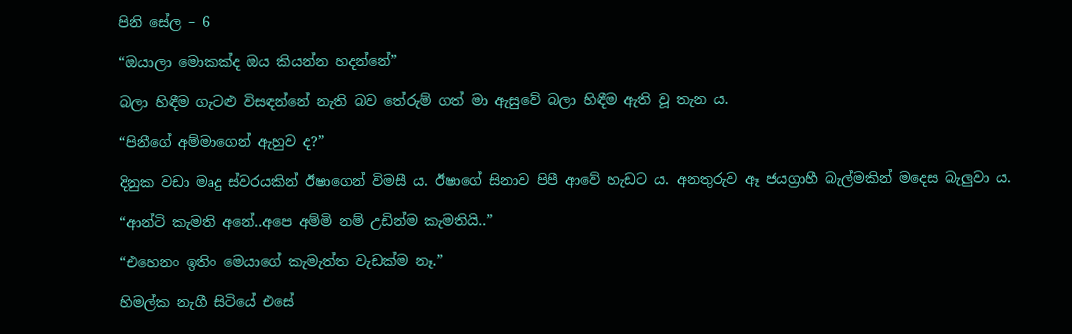පිනි සේල – 6

“ඔයාලා මොකක්ද ඔය කියන්න හදන්නේ”

බලා හිඳීම ගැටළු විසඳන්නේ නැති බව තේරුම් ගත් මා ඇසුවේ බලා හිඳීම ඇති වූ තැන ය.

“පිනීගේ අම්මාගෙන් ඇහුව ද?”

දිනුක වඩා මෘදු ස්වරයකින් ඊෂාගෙන් විමසී ය. ඊෂාගේ සිනාව පිපී ආවේ හැඩට ය. අනතුරුව ඈ ජයග්‍රාහී බැල්මකින් මදෙස බැලුවා ය.

“ආන්ටි කැමති අනේ..අපෙ අම්මි නම් උඩින්ම කැමතියි..”

“එහෙනං ඉතිං මෙයාගේ කැමැත්ත වැඩක්ම නෑ.”

හිමල්ක නැගී සිටියේ එසේ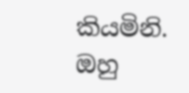කියමිනි. ඔහු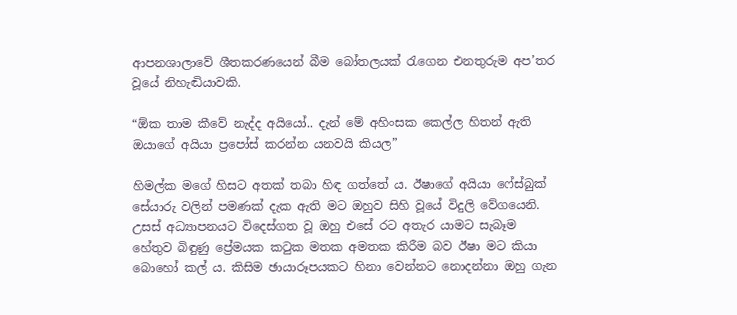ආපනශාලාවේ ශීතකරණයෙන් බීම බෝතලයක් රැගෙන එනතුරුම අප’තර වූයේ නිහැඬියාවකි.

“ඕක තාම කීවේ නැද්ද අයියෝ.. දැන් මේ අහිංසක කෙල්ල හිතන් ඇති ඔයාගේ අයියා ප්‍රපෝස් කරන්න යනවයි කියල”

හිමල්ක මගේ හිසට අතක් තබා හිඳ ගත්තේ ය. ඊෂාගේ අයියා ෆේස්බුක් සේයාරු වලින් පමණක් දැක ඇති මට ඔහුව සිහි වූයේ විදුලි වේගයෙනි. උසස් අධ්‍යාපනයට විදෙස්ගත වූ ඔහු එසේ රට අතැර යාමට සැබෑම හේතුව බිඳුණු ප්‍රේමයක කටුක මතක අමතක කිරීම බව ඊෂා මට කියා බොහෝ කල් ය. කිසිම ඡායාරූපයකට හිනා වෙන්නට නොදන්නා ඔහු ගැන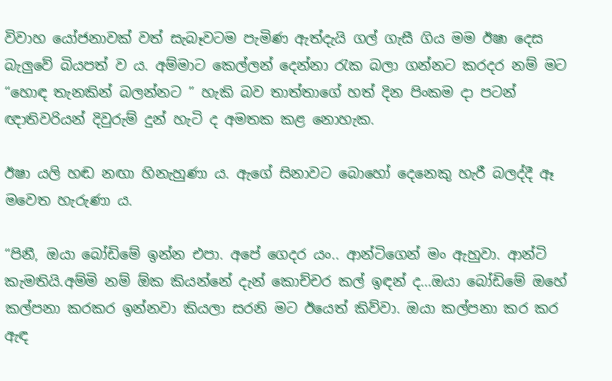විවාහ යෝජනාවක් වත් සැබෑවටම පැමිණ ඇත්දැයි ගල් ගැසී ගිය මම ඊෂා දෙස බැලුවේ බියපත් ව ය. අම්මාට කෙල්ලන් දෙන්නා රැක බලා ගන්නට කරදර නම් මට “හොඳ තැනකින් බලන්නට ” හැකි බව තාත්තාගේ හත් දින පිංකම දා පටන් ඥාතිවරියන් දිවුරුම් දුන් හැටි ද අමතක කළ නොහැක.

ඊෂා යලි හඬ නඟා හිනැහුණා ය. ඇගේ සිනාවට බොහෝ දෙනෙකු හැරී බලද්දී ඈ මවෙත හැරුණා ය.

“පිනී, ඔයා බෝඩිමේ ඉන්න එපා. අපේ ගෙදර යං.. ආන්ටිගෙන් මං ඇහුවා. ආන්ටි කැමතියි.අම්මි නම් ඕක කියන්නේ දැන් කොච්චර කල් ඉඳන් ද…ඔයා බෝඩිමේ ඔහේ කල්පනා කරකර ඉන්නවා කියලා සරනි මට ඊයෙත් කිව්වා. ඔයා කල්පනා කර කර ඇඳ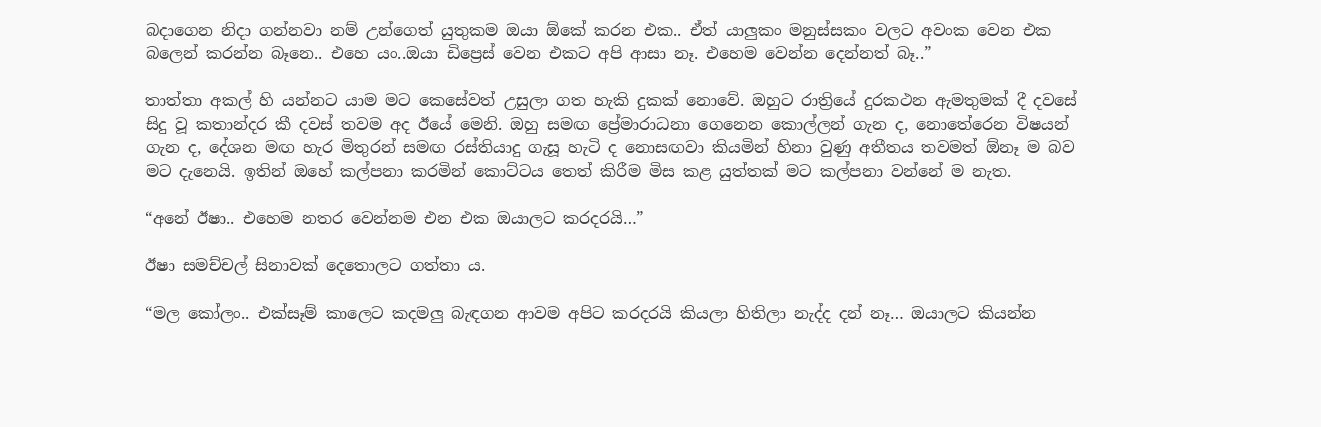බදාගෙන නිදා ගන්නවා නම් උන්ගෙත් යුතුකම ඔයා ඕකේ කරන එක.. ඒත් යාලුකං මනුස්සකං වලට අවංක වෙන එක බලෙන් කරන්න බෑනෙ.. එහෙ යං..ඔයා ඩිප්‍රෙස් වෙන එකට අපි ආසා නෑ. එහෙම වෙන්න දෙන්නත් බෑ..”

තාත්තා අකල් හි යන්නට යාම මට කෙසේවත් උසුලා ගත හැකි දුකක් නොවේ. ඔහුට රාත්‍රියේ දුරකථන ඇමතුමක් දී දවසේ සිදු වූ කතාන්දර කී දවස් තවම අද ඊයේ මෙනි. ඔහු සමඟ ප්‍රේමාරාධනා ගෙනෙන කොල්ලන් ගැන ද, නොතේරෙන විෂයන් ගැන ද, දේශන මඟ හැර මිතුරන් සමඟ රස්තියාදු ගැසූ හැටි ද නොසඟවා කියමින් හිනා වුණු අතීතය තවමත් ඕනෑ ම බව මට දැනෙයි. ඉතින් ඔහේ කල්පනා කරමින් කොට්ටය තෙත් කිරීම මිස කළ යුත්තක් මට කල්පනා වන්නේ ම නැත.

“අනේ ඊෂා.. එහෙම නතර වෙන්නම එන එක ඔයාලට කරදරයි…”

ඊෂා සමච්චල් සිනාවක් දෙතොලට ගත්තා ය.

“මල කෝලං.. එක්සෑම් කාලෙට කදමලු බැඳගන ආවම අපිට කරදරයි කියලා හිතිලා නැද්ද දන් නෑ… ඔයාලට කියන්න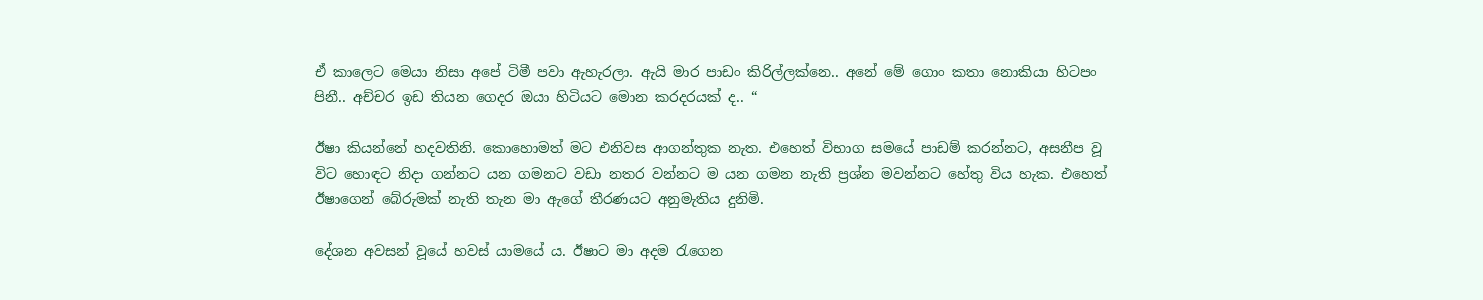ඒ කාලෙට මෙයා නිසා අපේ ටිමී පවා ඇහැරලා. ඇයි මාර පාඩං කිරිල්ලක්නෙ.. අනේ මේ ගොං කතා නොකියා හිටපං පිනී.. අච්චර ඉඩ තියන ගෙදර ඔයා හිටියට මොන කරදරයක් ද.. “

ඊෂා කියන්නේ හදවතිනි. කොහොමත් මට එනිවස ආගන්තුක නැත. එහෙත් විභාග සමයේ පාඩම් කරන්නට, අසනීප වූ විට හොඳට නිදා ගන්නට යන ගමනට වඩා නතර වන්නට ම යන ගමන නැති ප්‍රශ්න මවන්නට හේතු විය හැක. එහෙත් ඊෂාගෙන් බේරුමක් නැති තැන මා ඇගේ තීරණයට අනුමැතිය දුනිමි.

දේශන අවසන් වූයේ හවස් යාමයේ ය. ඊෂාට මා අදම රැගෙන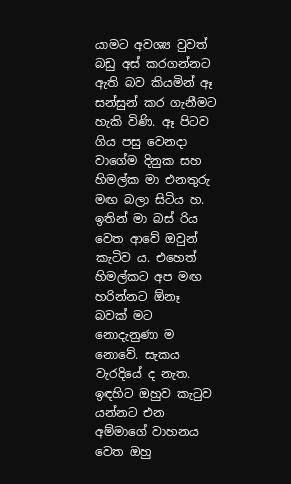යාමට අවශ්‍ය වුවත් බඩු අස් කරගන්නට ඇති බව කියමින් ඈ සන්සුන් කර ගැනීමට හැකි විණි. ඈ පිටව ගිය පසු වෙනදා වාගේම දිනුක සහ හිමල්ක මා එනතුරු මඟ බලා සිටිය හ. ඉතින් මා බස් රිය වෙත ආවේ ඔවුන් කැටිව ය. එහෙත් හිමල්කට අප මඟ හරින්නට ඕනෑ බවක් මට නොදැනුණා ම නොවේ. සැකය වැරදියේ ද නැත. ඉඳහිට ඔහුව කැටුව යන්නට එන අම්මාගේ වාහනය වෙත ඔහු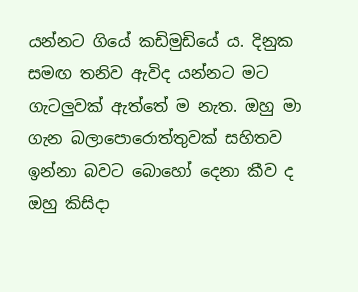යන්නට ගියේ කඩිමුඩියේ ය. දිනුක සමඟ තනිව ඇවිද යන්නට මට ගැටලුවක් ඇත්තේ ම නැත. ඔහු මා ගැන බලාපොරොත්තුවක් සහිතව ඉන්නා බවට බොහෝ දෙනා කීව ද ඔහු කිසිදා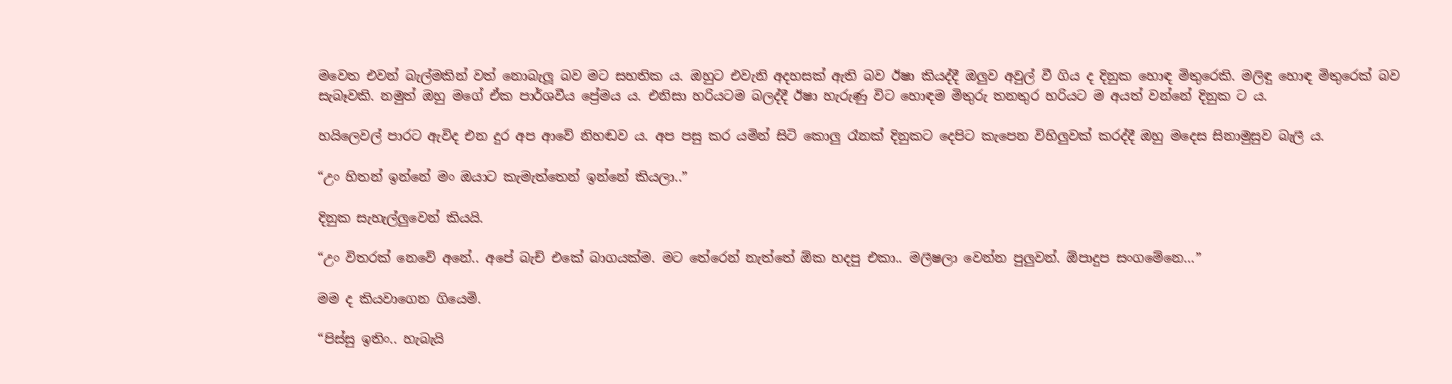මවෙත එවන් බැල්මකින් වත් නොබැලූ බව මට සහතික ය. ඔහුට එවැනි අදහසක් ඇති බව ඊෂා කියද්දී ඔලුව අවුල් වී ගිය ද දිනුක හොඳ මිතුරෙකි. මලිඳු හොඳ මිතුරෙක් බව සැබෑවකි. නමුත් ඔහු මගේ ඒක පාර්ශවීය ප්‍රේමය ය. එනිසා හරියටම බලද්දී ඊෂා හැරුණු විට හොඳම මිතුරු තනතුර හරියට ම අයත් වන්නේ දිනුක ට ය.

හයිලෙවල් පාරට ඇවිද එන දුර අප ආවේ නිහඬව ය. අප පසු කර යමින් සිටි කොලු රෑනක් දිනුකට දෙපිට කැපෙන විහිලුවක් කරද්දී ඔහු මදෙස සිනාමුසුව බැලී ය.

“උං හිතන් ඉන්නේ මං ඔයාට කැමැත්තෙන් ඉන්නේ කියලා..”

දිනුක සැහැල්ලුවෙන් කියයි.

“උං විතරක් නෙවේ අනේ.. අපේ බැච් එකේ බාගයක්ම. මට තේරෙන් නැත්තේ ඕක හදපු එකා.. මලීෂලා වෙන්න පුලුවන්. ඕපාදුප සංගමේනෙ…”

මම ද කියවාගෙන ගියෙමි.

“පිස්සු ඉතිං.. හැබැයි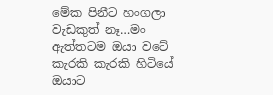මේක පිනීට හංගලා වැඩකුත් නෑ…මං ඇත්තටම ඔයා වටේ කැරකි කැරකි හිටියේ ඔයාට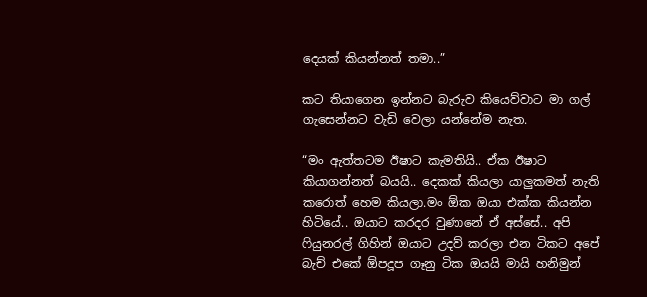දෙයක් කියන්නත් තමා..”

කට තියාගෙන ඉන්නට බැරුව කියෙව්වාට මා ගල් ගැසෙන්නට වැඩි වෙලා යන්නේම නැත.

“මං ඇත්තටම ඊෂාට කැමතියි.. ඒක ඊෂාට කියාගන්නත් බයයි.. දෙකක් කියලා යාලුකමත් නැති කරොත් හෙම කියලා.මං ඕක ඔයා එක්ක කියන්න හිටියේ.. ඔයාට කරදර වුණානේ ඒ අස්සේ.. අපි ෆියුනරල් ගිහින් ඔයාට උදව් කරලා එන ටිකට අපේ බැච් එකේ ඕපදූප ගෑනු ටික ඔයයි මායි හනිමුන්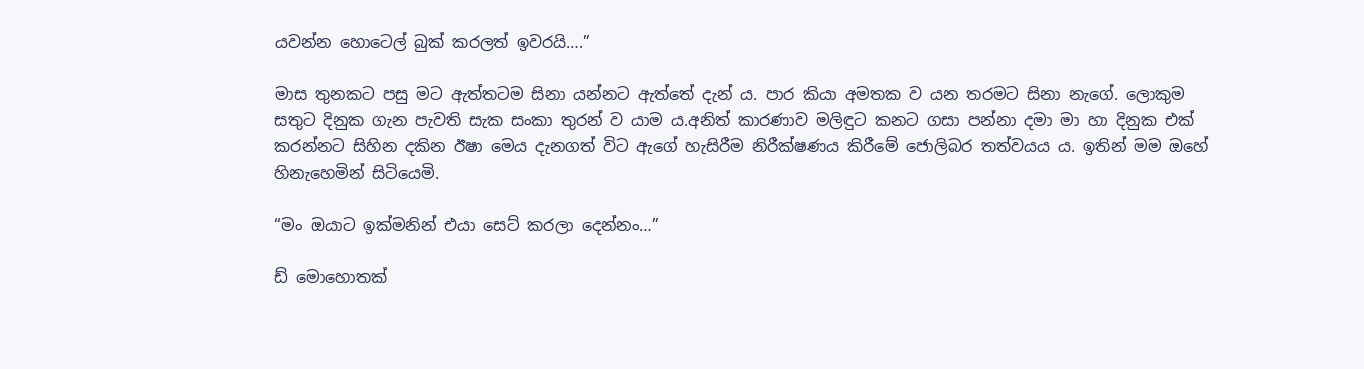යවන්න හොටෙල් බුක් කරලත් ඉවරයි….”

මාස තුනකට පසු මට ඇත්තටම සිනා යන්නට ඇත්තේ දැන් ය. පාර කියා අමතක ව යන තරමට සිනා නැගේ. ලොකුම සතුට දිනුක ගැන පැවති සැක සංකා තුරන් ව යාම ය.අනිත් කාරණාව මලිඳුට කනට ගසා පන්නා දමා මා හා දිනුක එක් කරන්නට සිහින දකින ඊෂා මෙය දැනගත් විට ඇගේ හැසිරීම නිරීක්ෂණය කිරීමේ ජොලිබර තත්වයය ය. ඉතින් මම ඔහේ හිනැහෙමින් සිටියෙමි.

“මං ඔයාට ඉක්මනින් එයා සෙට් කරලා දෙන්නං…”

ඩ් මොහොතක්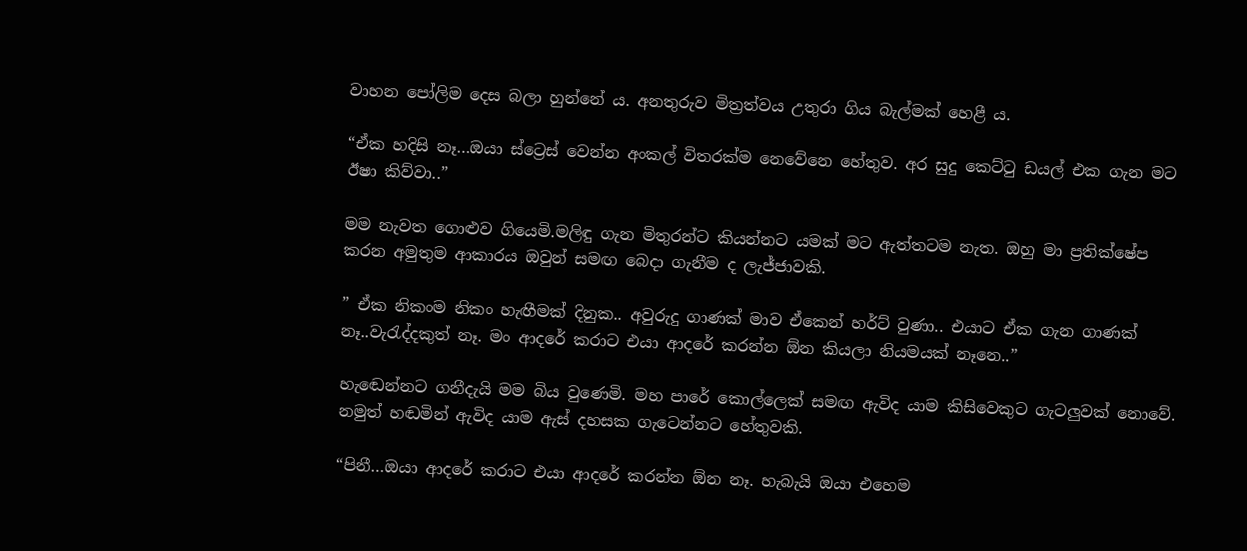වාහන පෝලිම දෙස බලා හුන්නේ ය. අනතුරුව මිත්‍රත්වය උතුරා ගිය බැල්මක් හෙළී ය.

“ඒක හදිසි නෑ…ඔයා ස්ට්‍රෙස් වෙන්න අංකල් විතරක්ම නෙවේනෙ හේතුව. අර සුදු කෙට්ටු ඩයල් එක ගැන මට ඊෂා කිව්වා..”

මම නැවත ගොළුව ගියෙමි.මලිඳු ගැන මිතුරන්ට කියන්නට යමක් මට ඇත්තටම නැත. ඔහු මා ප්‍රතික්ෂේප කරන අමුතුම ආකාරය ඔවුන් සමඟ බෙදා ගැනීම ද ලැජ්ජාවකි.

” ඒක නිකංම නිකං හැඟීමක් දිනුක.. අවුරුදු ගාණක් මාව ඒකෙන් හර්ට් වුණා.. එයාට ඒක ගැන ගාණක් නෑ..වැරැද්දකුත් නෑ. මං ආදරේ කරාට එයා ආදරේ කරන්න ඕන කියලා නියමයක් නෑනෙ..”

හැඬෙන්නට ගනීදැයි මම බිය වුණෙමි. මහ පාරේ කොල්ලෙක් සමඟ ඇවිද යාම කිසිවෙකුට ගැටලුවක් නොවේ. නමුත් හඬමින් ඇවිද යාම ඇස් දහසක ගැටෙන්නට හේතුවකි.

“පිනී…ඔයා ආදරේ කරාට එයා ආදරේ කරන්න ඕන නෑ. හැබැයි ඔයා එහෙම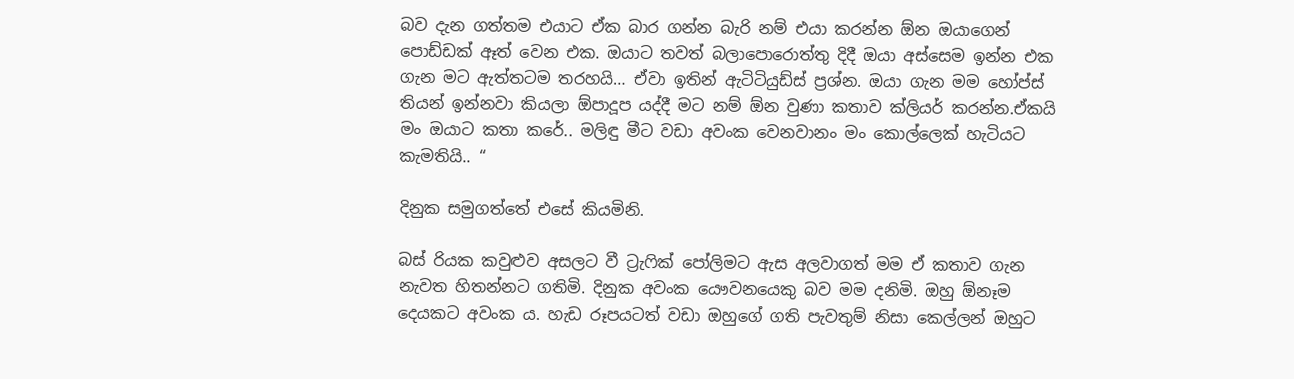බව දැන ගත්තම එයාට ඒක බාර ගන්න බැරි නම් එයා කරන්න ඕන ඔයාගෙන් පොඩ්ඩක් ඈත් වෙන එක. ඔයාට තවත් බලාපොරොත්තු දිදී ඔයා අස්සෙම ඉන්න එක ගැන මට ඇත්තටම තරහයි… ඒවා ඉතින් ඇටිටියුඩ්ස් ප්‍රශ්න. ඔයා ගැන මම හෝප්ස් තියන් ඉන්නවා කියලා ඕපාදූප යද්දී මට නම් ඕන වුණා කතාව ක්ලියර් කරන්න.ඒකයි මං ඔයාට කතා කරේ.. මලිඳු මීට වඩා අවංක වෙනවානං මං කොල්ලෙක් හැටියට කැමතියි.. “

දිනුක සමුගත්තේ එසේ කියමිනි.

බස්‍ රියක කවුළුව අසලට වී ට්‍රැෆික් පෝලිමට ඇස අලවාගත් මම ඒ කතාව ගැන නැවත හිතන්නට ගතිමි. දිනුක අවංක යෞවනයෙකු බව මම දනිමි. ඔහු ඕනෑම දෙයකට අවංක ය. හැඩ රූපයටත් වඩා ඔහුගේ ගති පැවතුම් නිසා කෙල්ලන් ඔහුට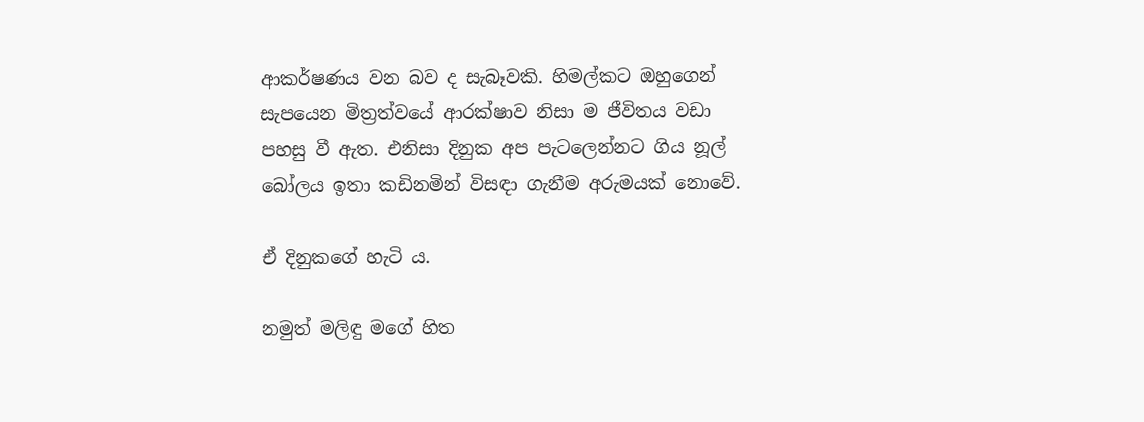ආකර්ෂණය වන බව ද සැබෑවකි. හිමල්කට ඔහුගෙන් සැපයෙන මිත්‍රත්වයේ ආරක්ෂාව නිසා ම ජීවිතය වඩා පහසු වී ඇත. එනිසා දිනුක අප පැටලෙන්නට ගිය නූල් බෝලය ඉතා කඩිනමින් විසඳා ගැනීම අරුමයක් නොවේ.

ඒ දිනුකගේ හැටි ය.

නමුත් මලිඳු මගේ හිත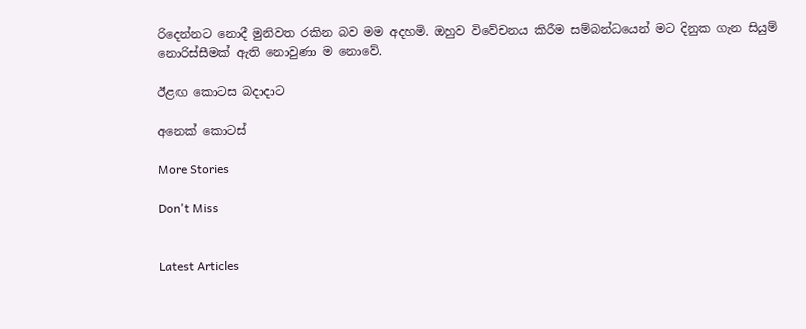රිදෙන්නට නොදී මුනිවත රකින බව මම අදහමි. ඔහුව විවේචනය කිරීම සම්බන්ධයෙන් මට දිනුක ගැන සියුම් නොරිස්සීමක් ඇති නොවුණා ම නොවේ.

ඊළඟ කොටස බදාදාට

අනෙක් කොටස්

More Stories

Don't Miss


Latest Articles